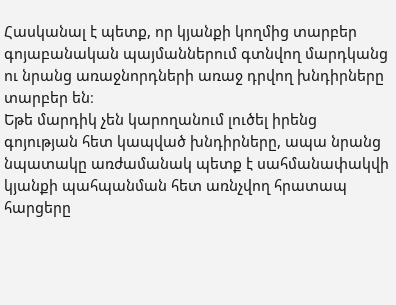Հասկանալ է պետք, որ կյանքի կողմից տարբեր գոյաբանական պայմաններում գտնվող մարդկանց ու նրանց առաջնորդների առաջ դրվող խնդիրները տարբեր են։
Եթե մարդիկ չեն կարողանում լուծել իրենց գոյության հետ կապված խնդիրները, ապա նրանց նպատակը առժամանակ պետք է սահմանափակվի կյանքի պահպանման հետ առնչվող հրատապ հարցերը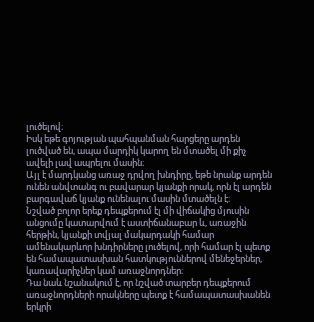լուծելով։
Իսկ եթե գոյության պահպանման հարցերը արդեն լուծված են, ապա մարդիկ կարող են մտածել մի քիչ ավելի լավ ապրելու մասին։
Այլ է մարդկանց առաջ դրվող խնդիրը, եթե նրանք արդեն ունեն անվտանգ ու բավարար կյանքի որակ, որն էլ արդեն բարգավաճ կյանք ունենալու մասին մտածելն է։
Նշված բոլոր երեք դեպքերում էլ մի վիճակից մյուսին անցումը կատարվում է աստիճանաբար և, առաջին հերթին, կյանքի տվյալ մակարդակի համար ամենակարևոր խնդիրները լուծելով, որի համար էլ պետք են համապատասխան հատկություններով մենեջերներ, կառավարիչներ կամ առաջնորդներ։
Դա նաև նշանակում է, որ նշված տարբեր դեպքերում առաջնորդների որակները պետք է համապատասխանեն երկրի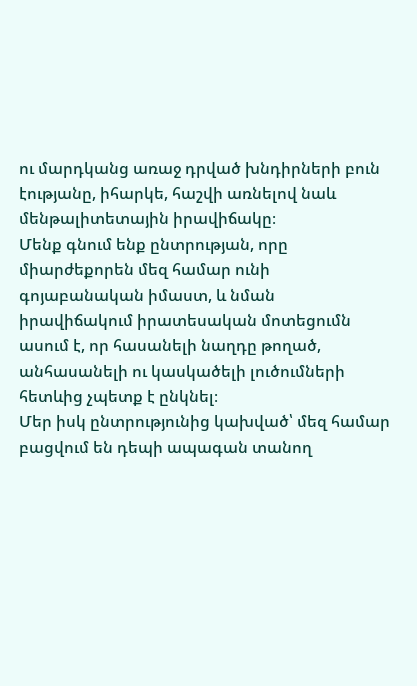ու մարդկանց առաջ դրված խնդիրների բուն էությանը, իհարկե, հաշվի առնելով նաև մենթալիտետային իրավիճակը։
Մենք գնում ենք ընտրության, որը միարժեքորեն մեզ համար ունի գոյաբանական իմաստ, և նման իրավիճակում իրատեսական մոտեցումն ասում է, որ հասանելի նաղդը թողած, անհասանելի ու կասկածելի լուծումների հետևից չպետք է ընկնել։
Մեր իսկ ընտրությունից կախված՝ մեզ համար բացվում են դեպի ապագան տանող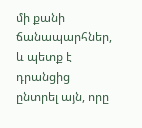մի քանի ճանապարհներ, և պետք է դրանցից ընտրել այն, որը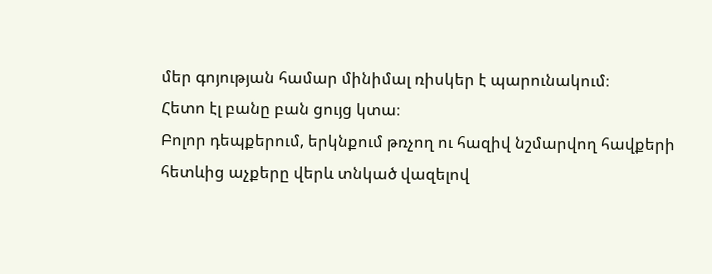մեր գոյության համար մինիմալ ռիսկեր է պարունակում։
Հետո էլ բանը բան ցույց կտա։
Բոլոր դեպքերում, երկնքում թռչող ու հազիվ նշմարվող հավքերի հետևից աչքերը վերև տնկած վազելով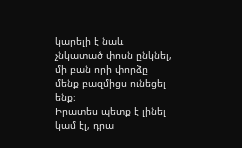կարելի է նաև չնկատած փոսն ընկնել, մի բան որի փորձը մենք բազմիցս ունեցել ենք։
Իրատես պետք է լինել կամ էլ, դրա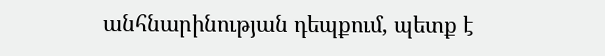անհնարինության դեպքում, պետք է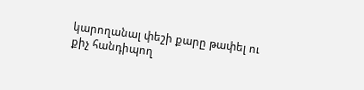կարողանալ փեշի քարը թափել ու քիչ հանդիպող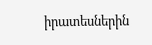իրատեսներին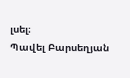լսել։
Պավել Բարսեղյան